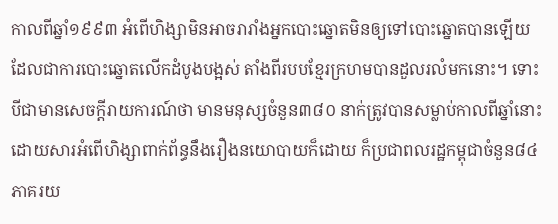កាលពីឆ្នាំ១៩៩៣ អំពើហិង្សាមិនអាចរារាំងអ្នកបោះឆ្នោតមិនឲ្យទៅបោះឆ្នោតបានឡើយ ដែលជាការបោះឆ្នោតលើកដំបូងបង្អស់ តាំងពីរបបខ្មែរក្រហមបានដួលរលំមកនោះ។ ទោះបីជាមានសេចក្តីរាយការណ៍ថា មានមនុស្សចំនួន៣៨០ នាក់ត្រូវបានសម្លាប់កាលពីឆ្នាំនោះ ដោយសារអំពើហិង្សាពាក់ព័ន្ធនឹងរឿងនយោបាយក៏ដោយ ក៏ប្រជាពលរដ្ឋកម្ពុជាចំនួន៨៤ភាគរយ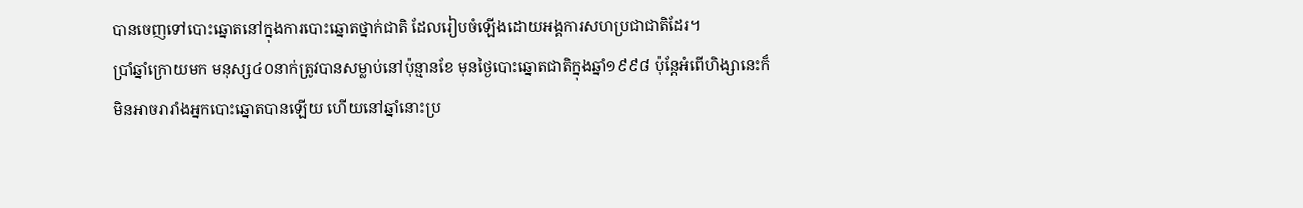បានចេញទៅបោះឆ្នោតនៅក្នុងការបោះឆ្នោតថ្នាក់ជាតិ ដែលរៀបចំឡើងដោយអង្គការសហប្រជាជាតិដែរ។
ប្រាំឆ្នាំក្រោយមក មនុស្ស៤០នាក់ត្រូវបានសម្លាប់នៅប៉ុន្មានខែ មុនថ្ងៃបោះឆ្នោតជាតិក្នុងឆ្នាំ១៩៩៨ ប៉ុន្តែអំពើហិង្សានេះក៏មិនអាចរារាំងអ្នកបោះឆ្នោតបានឡើយ ហើយនៅឆ្នាំនោះប្រ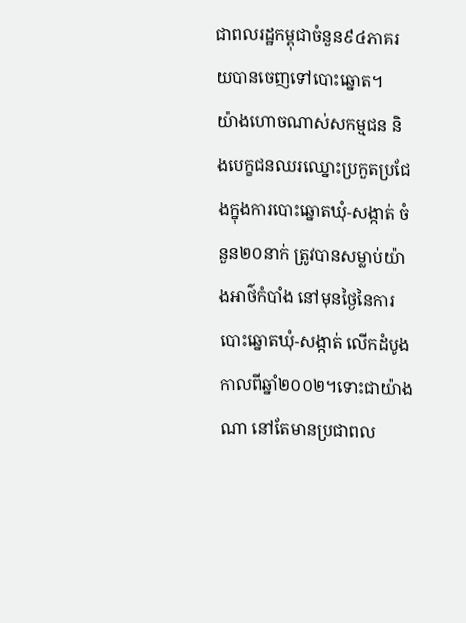ជាពលរដ្ឋកម្ពុជាចំនួន៩៤ភាគរយបានចេញទៅបោះឆ្នោត។
យ៉ាងហោចណាស់សកម្មជន និងបេក្ខជនឈរឈ្នោះប្រកួតប្រជែងក្នុងការបោះឆ្នោតឃុំ-សង្កាត់ ចំនួន២០នាក់ ត្រូវបានសម្លាប់យ៉ាងអាថ៌កំបាំង នៅមុនថ្ងៃនៃការបោះឆ្នោតឃុំ-សង្កាត់ លើកដំបូងកាលពីឆ្នាំ២០០២។ទោះជាយ៉ាងណា នៅតែមានប្រជាពល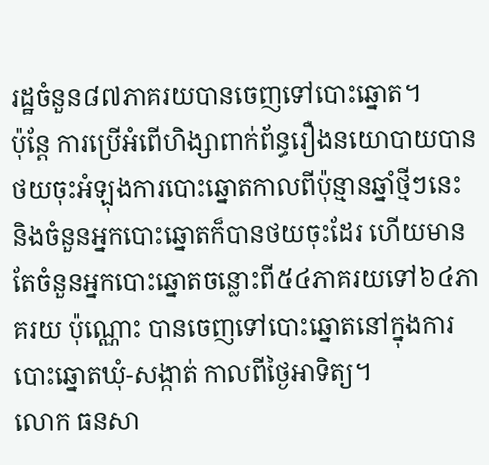រដ្ឋចំនួន៨៧ភាគរយបានចេញទៅបោះឆ្នោត។
ប៉ុន្តែ ការប្រើអំពើហិង្សាពាក់ព័ន្ធរឿងនយោបាយបានថយចុះអំឡុងការបោះឆ្នោតកាលពីប៉ុន្មានឆ្នាំថ្មីៗនេះ និងចំនួនអ្នកបោះឆ្នោតក៏បានថយចុះដែរ ហើយមានតែចំនួនអ្នកបោះឆ្នោតចន្លោះពី៥៤ភាគរយទៅ៦៤ភាគរយ ប៉ុណ្ណោះ បានចេញទៅបោះឆ្នោតនៅក្នុងការបោះឆ្នោតឃុំ-សង្កាត់ កាលពីថ្ងៃអាទិត្យ។
លោក ធនសា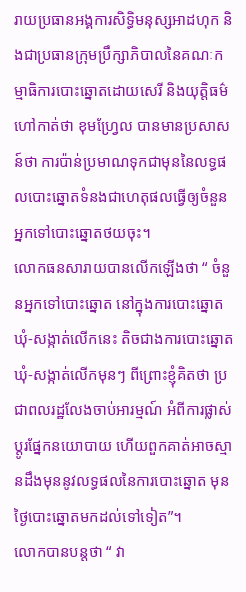រាយប្រធានអង្គការសិទ្ធិមនុស្សអាដហុក និងជាប្រធានក្រុមប្រឹក្សាភិបាលនៃគណៈកម្មាធិការបោះឆ្នោតដោយសេរី និងយុត្តិធម៌ ហៅកាត់ថា ខុមហ្វ្រែល បានមានប្រសាសន៍ថា ការប៉ាន់ប្រមាណទុកជាមុននៃលទ្ធផលបោះឆ្នោតទំនងជាហេតុផលធ្វើឲ្យចំនួនអ្នកទៅបោះឆ្នោតថយចុះ។
លោកធនសារាយបានលើកឡើងថា “ ចំនួនអ្នកទៅបោះឆ្នោត នៅក្នុងការបោះឆ្នោតឃុំ-សង្កាត់លើកនេះ តិចជាងការបោះឆ្នោតឃុំ-សង្កាត់លើកមុនៗ ពីព្រោះខ្ញុំគិតថា ប្រជាពលរដ្ឋលែងចាប់អារម្មណ៍ អំពីការផ្លាស់ប្តូរផ្នែកនយោបាយ ហើយពួកគាត់អាចស្មានដឹងមុននូវលទ្ធផលនៃការបោះឆ្នោត មុនថ្ងៃបោះឆ្នោតមកដល់ទៅទៀត”។
លោកបានបន្តថា “ វា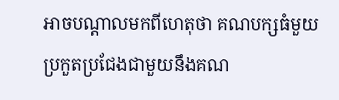អាចបណ្តាលមកពីហេតុថា គណបក្សធំមួយប្រកួតប្រជែងជាមួយនឹងគណ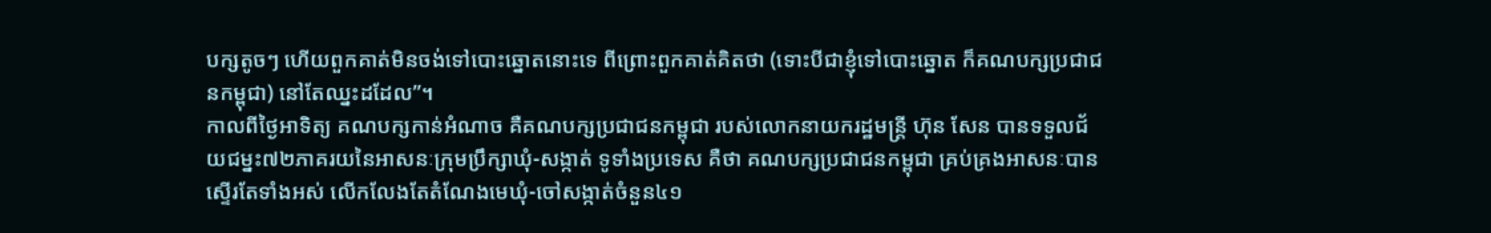បក្សតូចៗ ហើយពួកគាត់មិនចង់ទៅបោះឆ្នោតនោះទេ ពីព្រោះពួកគាត់គិតថា (ទោះបីជាខ្ញុំទៅបោះឆ្នោត ក៏គណបក្សប្រជាជនកម្ពុជា) នៅតែឈ្នះដដែល”។
កាលពីថ្ងៃអាទិត្យ គណបក្សកាន់អំណាច គឺគណបក្សប្រជាជនកម្ពុជា របស់លោកនាយករដ្ឋមន្ត្រី ហ៊ុន សែន បានទទួលជ័យជម្នះ៧២ភាគរយនៃអាសនៈក្រុមប្រឹក្សាឃុំ-សង្កាត់ ទូទាំងប្រទេស គឺថា គណបក្សប្រជាជនកម្ពុជា គ្រប់គ្រងអាសនៈបានស្ទើរតែទាំងអស់ លើកលែងតែតំណែងមេឃុំ-ចៅសង្កាត់ចំនួន៤១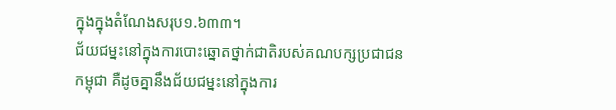ក្នុងក្នុងតំណែងសរុប១.៦៣៣។
ជ័យជម្នះនៅក្នុងការបោះឆ្នោតថ្នាក់ជាតិរបស់គណបក្សប្រជាជនកម្ពុជា គឺដូចគ្នានឹងជ័យជម្នះនៅក្នុងការ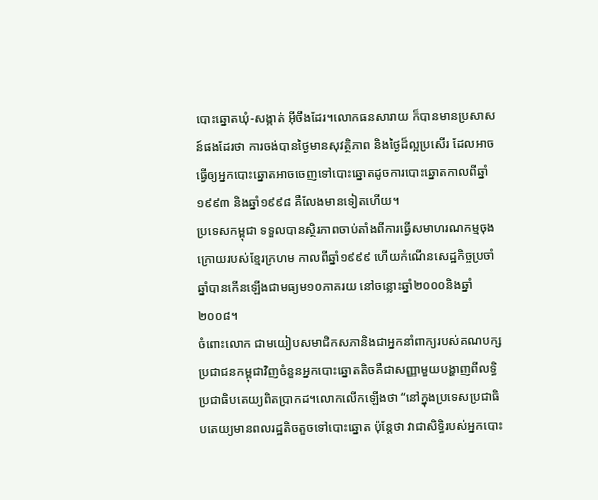បោះឆ្នោតឃុំ-សង្កាត់ អ៊ីចឹងដែរ។លោកធនសារាយ ក៏បានមានប្រសាសន៍ផងដែរថា ការចង់បានថ្ងៃមានសុវត្ថិភាព និងថ្ងៃដ៏ល្អប្រសើរ ដែលអាចធ្វើឲ្យអ្នកបោះឆ្នោតអាចចេញទៅបោះឆ្នោតដូចការបោះឆ្នោតកាលពីឆ្នាំ១៩៩៣ និងឆ្នាំ១៩៩៨ គឺលែងមានទៀតហើយ។
ប្រទេសកម្ពុជា ទទួលបានស្ថិរភាពចាប់តាំងពីការធ្វើសមាហរណកម្មចុងក្រោយរបស់ខ្មែរក្រហម កាលពីឆ្នាំ១៩៩៩ ហើយកំណើនសេដ្ឋកិច្ចប្រចាំឆ្នាំបានកើនឡើងជាមធ្យម១០ភាគរយ នៅចន្លោះឆ្នាំ២០០០និងឆ្នាំ២០០៨។
ចំពោះលោក ជាមយៀបសមាជិកសភានិងជាអ្នកនាំពាក្យរបស់គណបក្សប្រជាជនកម្ពុជាវិញចំនួនអ្នកបោះឆ្នោតតិចគឺជាសញ្ញាមួយបង្ហាញពីលទ្ធិប្រជាធិបតេយ្យពិតប្រាកដ។លោកលើកឡើងថា “នៅក្នុងប្រទេសប្រជាធិបតេយ្យមានពលរដ្ឋតិចតួចទៅបោះឆ្នោត ប៉ុន្តែថា វាជាសិទ្ធិរបស់អ្នកបោះ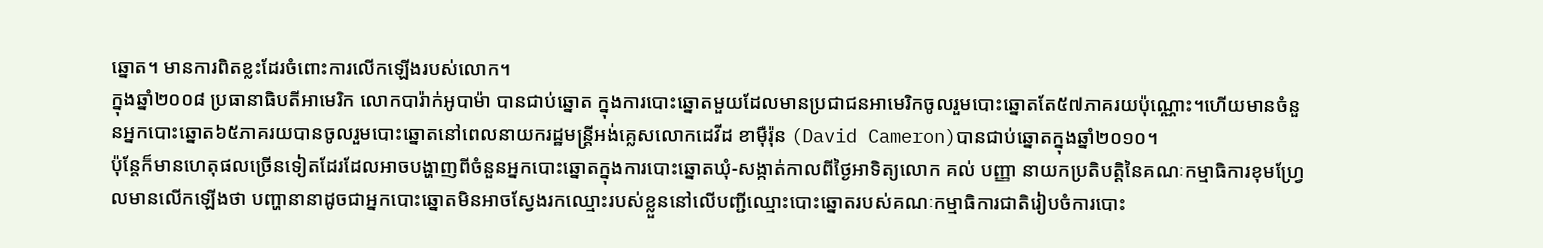ឆ្នោត។ មានការពិតខ្លះដែរចំពោះការលើកឡើងរបស់លោក។
ក្នុងឆ្នាំ២០០៨ ប្រធានាធិបតីអាមេរិក លោកបារ៉ាក់អូបាម៉ា បានជាប់ឆ្នោត ក្នុងការបោះឆ្នោតមួយដែលមានប្រជាជនអាមេរិកចូលរួមបោះឆ្នោតតែ៥៧ភាគរយប៉ុណ្ណោះ។ហើយមានចំនួនអ្នកបោះឆ្នោត៦៥ភាគរយបានចូលរួមបោះឆ្នោតនៅពេលនាយករដ្ឋមន្ត្រីអង់គ្លេសលោកដេវីដ ខាមុឺរ៉ុន (David Cameron)បានជាប់ឆ្នោតក្នុងឆ្នាំ២០១០។
ប៉ុន្តែក៏មានហេតុផលច្រើនទៀតដែរដែលអាចបង្ហាញពីចំនួនអ្នកបោះឆ្នោតក្នុងការបោះឆ្នោតឃុំ-សង្កាត់កាលពីថ្ងៃអាទិត្យលោក គល់ បញ្ញា នាយកប្រតិបត្តិនៃគណៈកម្មាធិការខុមហ្រែ្វលមានលើកឡើងថា បញ្ហានានាដូចជាអ្នកបោះឆ្នោតមិនអាចស្វែងរកឈ្មោះរបស់ខ្លួននៅលើបញ្ជីឈ្មោះបោះឆ្នោតរបស់គណៈកម្មាធិការជាតិរៀបចំការបោះ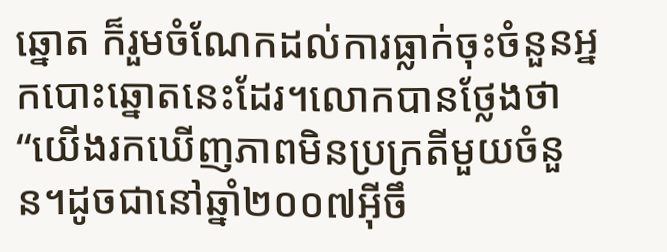ឆ្នោត ក៏រួមចំណែកដល់ការធ្លាក់ចុះចំនួនអ្នកបោះឆ្នោតនេះដែរ។លោកបានថ្លែងថា “យើងរកឃើញភាពមិនប្រក្រតីមួយចំនួន។ដូចជានៅឆ្នាំ២០០៧អ៊ីចឹ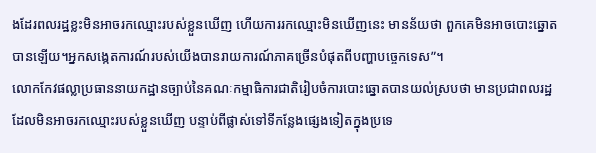ងដែរពលរដ្ឋខ្លះមិនអាចរកឈ្មោះរបស់ខ្លួនឃើញ ហើយការរកឈ្មោះមិនឃើញនេះ មានន័យថា ពួកគេមិនអាចបោះឆ្នោតបានឡើយ។អ្នកសង្កេតការណ៍របស់យើងបានរាយការណ៍ភាគច្រើនបំផុតពីបញ្ហាបច្ចេកទេស”។
លោកកែវផល្លាប្រធាននាយកដ្ឋានច្បាប់នៃគណៈកម្មាធិការជាតិរៀបចំការបោះឆ្នោតបានយល់ស្របថា មានប្រជាពលរដ្ឋ ដែលមិនអាចរកឈ្មោះរបស់ខ្លួនឃើញ បន្ទាប់ពីផ្លាស់ទៅទីកន្លែងផ្សេងទៀតក្នុងប្រទេ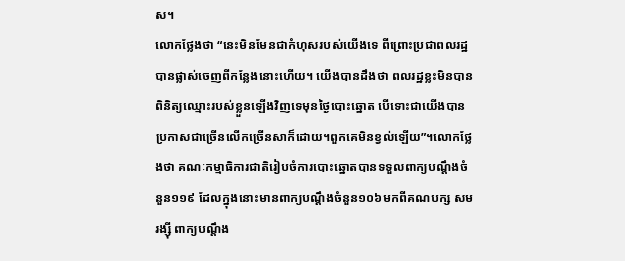ស។
លោកថ្លែងថា “នេះមិនមែនជាកំហុសរបស់យើងទេ ពីព្រោះប្រជាពលរដ្ឋបានផ្លាស់ចេញពីកន្លែងនោះហើយ។ យើងបានដឹងថា ពលរដ្ឋខ្លះមិនបានពិនិត្យឈ្មោះរបស់ខ្លួនឡើងវិញទេមុនថ្ងៃបោះឆ្នោត បើទោះជាយើងបានប្រកាសជាច្រើនលើកច្រើនសាក៏ដោយ។ពួកគេមិនខ្វល់ឡើយ”។លោកថ្លែងថា គណៈកម្មាធិការជាតិរៀបចំការបោះឆ្នោតបានទទួលពាក្យបណ្តឹងចំនួន១១៩ ដែលក្នុងនោះមានពាក្យបណ្តឹងចំនួន១០៦មកពីគណបក្ស សមរង្ស៊ី ពាក្យបណ្តឹង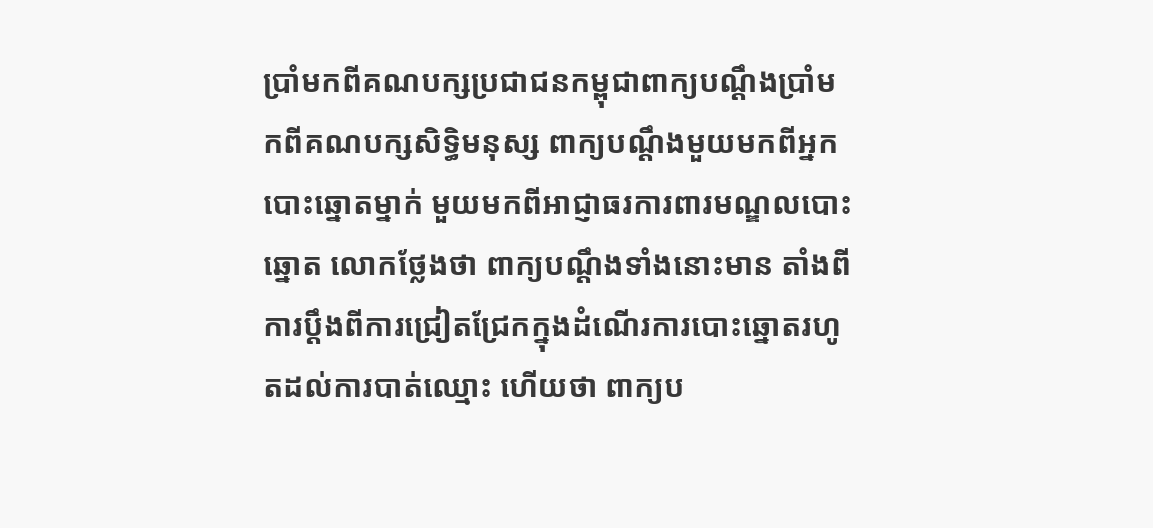ប្រាំមកពីគណបក្សប្រជាជនកម្ពុជាពាក្យបណ្តឹងប្រាំមកពីគណបក្សសិទ្ធិមនុស្ស ពាក្យបណ្តឹងមួយមកពីអ្នកបោះឆ្នោតម្នាក់ មួយមកពីអាជ្ញាធរការពារមណ្ឌលបោះឆ្នោត លោកថ្លែងថា ពាក្យបណ្តឹងទាំងនោះមាន តាំងពីការប្តឹងពីការជ្រៀតជ្រែកក្នុងដំណើរការបោះឆ្នោតរហូតដល់ការបាត់ឈ្មោះ ហើយថា ពាក្យប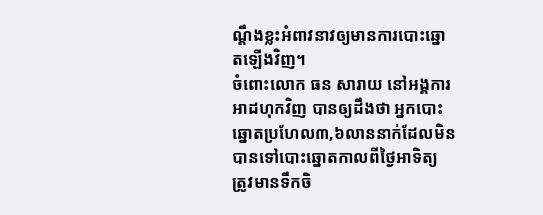ណ្តឹងខ្លះអំពាវនាវឲ្យមានការបោះឆ្នោតឡើងវិញ។
ចំពោះលោក ធន សារាយ នៅអង្គការអាដហុកវិញ បានឲ្យដឹងថា អ្នកបោះឆ្នោតប្រហែល៣,៦លាននាក់ដែលមិនបានទៅបោះឆ្នោតកាលពីថ្ងៃអាទិត្យ ត្រូវមានទឹកចិ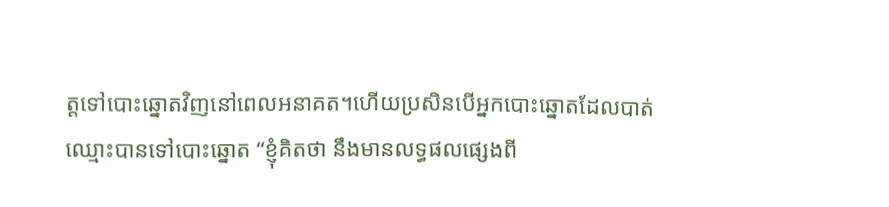ត្តទៅបោះឆ្នោតវិញនៅពេលអនាគត។ហើយប្រសិនបើអ្នកបោះឆ្នោតដែលបាត់ឈ្មោះបានទៅបោះឆ្នោត “ខ្ញុំគិតថា នឹងមានលទ្ធផលផ្សេងពី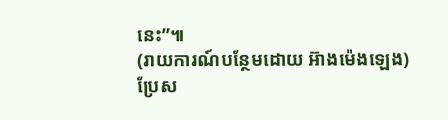នេះ”៕
(រាយការណ៍បន្ថែមដោយ អ៊ាងម៉េងឡេង)
ប្រែស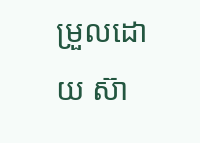ម្រួលដោយ ស៊ា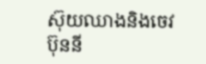ស៊ុយឈាងនិងចេវប៊ុននី